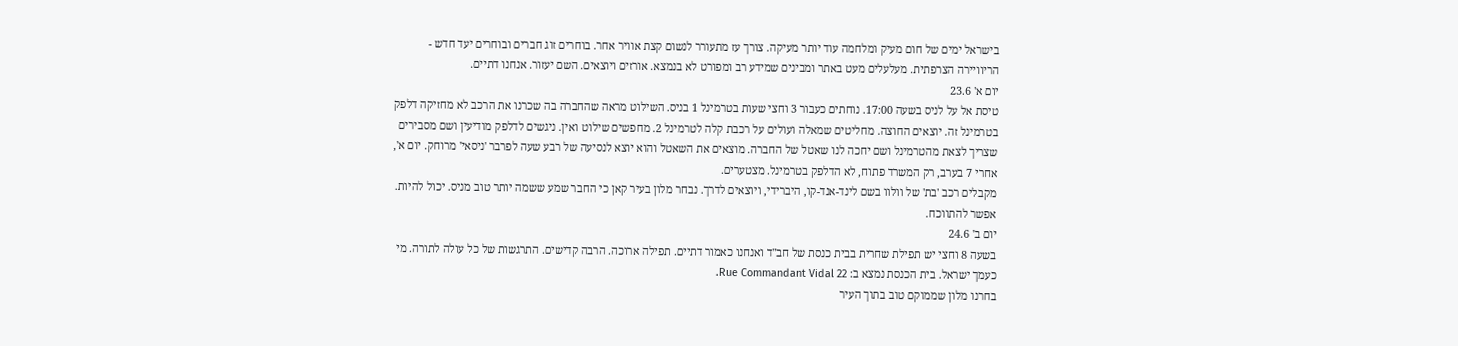בישראל ימים של חום מעיק ומלחמה עוד יותר מעיקה. צורך עז מתעורר לנשום קצת אוויר אחר. בוחרים זוג חברים ובוחרים יעד חדש - הריוויירה הצרפתית. מעלעלים מעט באתר ומבינים שמידע רב ומפורט לא בנמצא. אורזים ויוצאים. השם יעזור. אנחנו דתיים.
יום א' 23.6
טיסת אל על לניס בשעה 17:00. נוחתים כעבור 3 וחצי שעות בטרמינל 1 בניס. השילוט מראה שהחברה בה שכרנו את הרכב לא מחזיקה דלפק בטרמינל זה. יוצאים החוצה. מחליטים שמאלה ועולים על רכבת קלה לטרמינל 2. מחפשים שילוט ואין. ניגשים לדלפק מודיעין ושם מסבירים שצריך לצאת מהטרמינל ושם יחכה לנו שאטל של החברה. מוצאים את השאטל והוא יוצא לנסיעה של רבע שעה לפרבר 'ניסאי' מרוחק. יום א', אחרי 7 בערב, רק המשרד פתוח, לא הדלפק בטרמינל. מצטערים.
מקבלים רכב 'בת' של וולוו בשם לינד-אנד-קו, היברידי, ויוצאים לדרך. נבחר מלון בעיר קאן כי החבר שמע ששמה יותר טוב מניס. יכול להיות. אפשר להתווכח.
יום ב' 24.6
בשעה 8 וחצי יש תפילת שחרית בבית כנסת של חב"ד ואנחנו כאמור דתיים. תפילה ארוכה. הרבה קדישים. התרגשות של כל עולה לתורה. מי כעמך ישראל. בית הכנסת נמצא ב: Rue Commandant Vidal 22.
בחרנו מלון שממוקם טוב בתוך העיר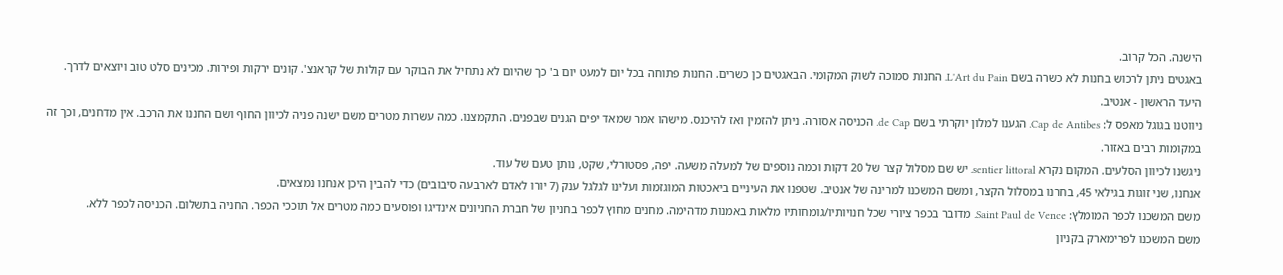הישנה. הכל קרוב.
באגטים ניתן לרכוש בחנות לא כשרה בשם L'Art du Pain. החנות סמוכה לשוק המקומי. הבאגטים כן כשרים. החנות פתוחה בכל יום למעט יום ב' כך שהיום לא נתחיל את הבוקר עם קולות של קראנצ'. קונים ירקות ופירות. מכינים סלט טוב ויוצאים לדרך. היעד הראשון - אנטיב.
ניווטנו בגוגל מאפס ל: Cap de Antibes. הגענו למלון יוקרתי בשם de Cap. הכניסה אסורה. ניתן להזמין ואז להיכנס. מישהו אמר שמאד יפים הגנים שבפנים. התקמצנו. כמה עשרות מטרים משם ישנה פניה לכיוון החוף ושם החננו את הרכב. אין מדחנים, וכך זה במקומות רבים באזור.
ניגשנו לכיוון הסלעים. המקום נקרא sentier littoral. יש שם מסלול קצר של 20 דקות וכמה נוספים של למעלה משעה. יפה, פסטורלי, שקט, נותן טעם של עוד.
אנחנו, שני זוגות בגילאי 45, בחרנו במסלול הקצר, ומשם המשכנו למרינה של אנטיב. שטפנו את העיניים ביאכטות המוגזמות ועלינו לגלגל ענק (7 יורו לאדם לארבעה סיבובים) כדי להבין היכן אנחנו נמצאים.
משם המשכנו לכפר המומלץ: Saint Paul de Vence. מדובר בכפר ציורי שכל חנויותיו/גומחותיו מלאות באמנות מדהימה. מחנים מחוץ לכפר בחניון של חברת החניונים אינדיגו ופוסעים כמה מטרים אל תוככי הכפר. החניה בתשלום. הכניסה לכפר ללא.
משם המשכנו לפרימארק בקניון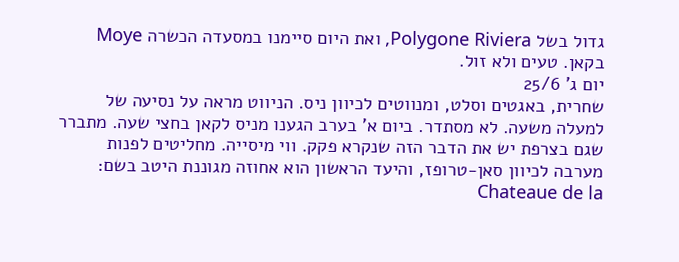גדול בשל Polygone Riviera, ואת היום סיימנו במסעדה הכשרה Moye בקאן. טעים ולא זול.
יום ג' 25/6
שחרית, באגטים וסלט, ומנווטים לכיוון ניס. הניווט מראה על נסיעה של למעלה משעה. לא מסתדר. ביום א' בערב הגענו מניס לקאן בחצי שעה. מתברר שגם בצרפת יש את הדבר הזה שנקרא פקק. ווי מיסייה. מחליטים לפנות מערבה לכיוון סאן-טרופז, והיעד הראשון הוא אחוזה מגוננת היטב בשם: Chateaue de la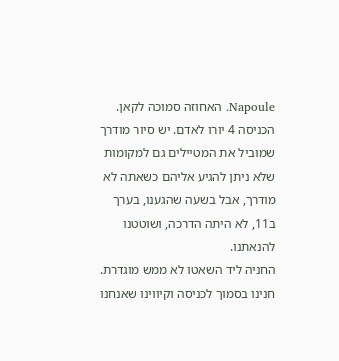Napoule. האחוזה סמוכה לקאן. הכניסה 4 יורו לאדם. יש סיור מודרך שמוביל את המטיילים גם למקומות שלא ניתן להגיע אליהם כשאתה לא מודרך, אבל בשעה שהגענו, בערך ב11, לא היתה הדרכה, ושוטטנו להנאתנו.
החניה ליד השאטו לא ממש מוגדרת. חנינו בסמוך לכניסה וקיווינו שאנחנו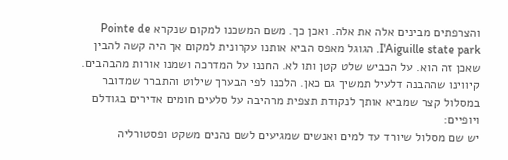והצרפתים מבינים אלה את אלה. ואכן כך. משם המשכנו למקום שנקרא Pointe de I'Aiguille state park. הגוגל מאפס הביא אותנו עקרונית למקום אך היה קשה להבין שאכן זה הוא. על הכביש שלט קטן ותו לא. החננו על המדרכה ושמנו אורות מהבהבים. קיווינו שההבנה דלעיל תמשיך גם כאן. הלכנו לפי הבערך שילוט והתברר שמדובר במסלול קצר שמביא אותך לנקודת תצפית מרהיבה על סלעים חומים אדירים בגודלם ויופיים:
יש שם מסלול שיורד עד למים ואנשים שמגיעים לשם נהנים משקט ופסטורליה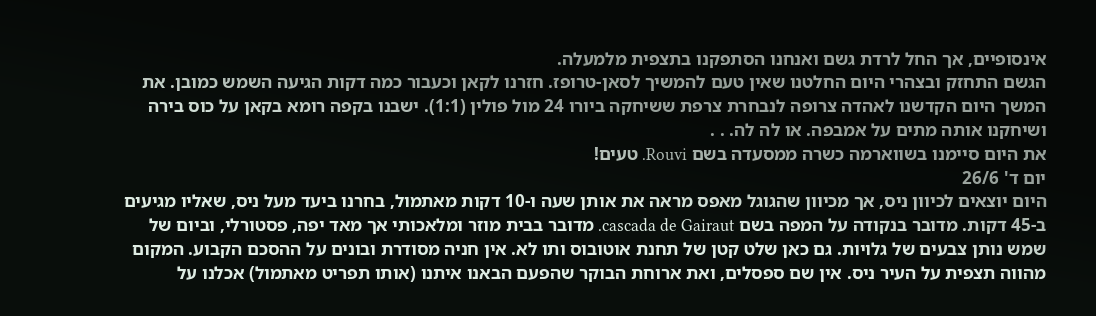אינסופיים, אך החל לרדת גשם ואנחנו הסתפקנו בתצפית מלמעלה.
הגשם התחזק ובצהרי היום החלטנו שאין טעם להמשיך לסאן-טרופז. חזרנו לקאן וכעבור כמה דקות הגיעה השמש כמובן. את המשך היום הקדשנו לאהדה צרופה לנבחרת צרפת ששיחקה ביורו 24 מול פולין (1:1). ישבנו בקפה רומא בקאן על כוס בירה ושיחקנו אותה מתים על אמבפה. או לה לה. . .
את היום סיימנו בשווארמה כשרה ממסעדה בשם Rouvi. טעים!
יום ד' 26/6
היום יוצאים לכיוון ניס, אך מכיוון שהגוגל מאפס מראה את אותן שעה ו-10 דקות מאתמול, בחרנו ביעד מעל ניס, שאליו מגיעים ב-45 דקות. מדובר בנקודה על המפה בשם cascada de Gairaut. מדובר בבית מוזר ומלאכותי אך מאד יפה, פסטורלי, וביום של שמש נותן צבעים של גלויות. גם כאן שלט קטן של תחנת אוטובוס ותו לא. אין חניה מסודרת ובונים על ההסכם הקבוע. המקום מהווה תצפית על העיר ניס. אין שם ספסלים, ואת ארוחת הבוקר שהפעם הבאנו איתנו (אותו תפריט מאתמול) אכלנו על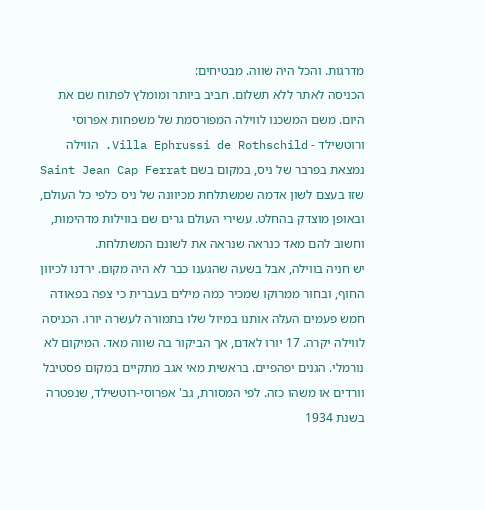מדרגות. והכל היה שווה. מבטיחים:
הכניסה לאתר ללא תשלום. חביב ביותר ומומלץ לפתוח שם את היום. משם המשכנו לווילה המפורסמת של משפחות אפרוסי ורוטשילד - Villa Ephrussi de Rothschild. הווילה נמצאת בפרבר של ניס, במקום בשם Saint Jean Cap Ferrat שזו בעצם לשון אדמה שמשתלחת מכיוונה של ניס כלפי כל העולם, ובאופן מוצדק בהחלט. עשירי העולם גרים שם בווילות מדהימות, וחשוב להם מאד כנראה שנראה את לשונם המשתלחת.
יש חניה בווילה, אבל בשעה שהגענו כבר לא היה מקום. ירדנו לכיוון החוף, ובחור ממרוקו שמכיר כמה מילים בעברית כי צפה בפאודה חמש פעמים העלה אותנו במיול שלו בתמורה לעשרה יורו. הכניסה לווילה יקרה. 17 יורו לאדם, אך הביקור בה שווה מאד. המיקום לא נורמלי. הגנים יפהפיים. בראשית מאי אגב מתקיים במקום פסטיבל וורדים או משהו כזה. לפי המסורת, גב' אפרוסי-רוטשילד, שנפטרה בשנת 1934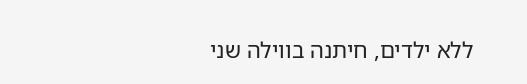ללא ילדים, חיתנה בווילה שני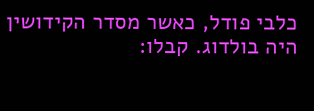כלבי פודל, כאשר מסדר הקידושין היה בולדוג. קבלו: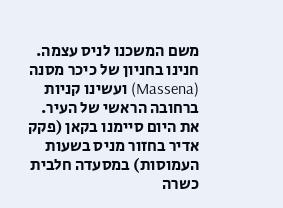משם המשכנו לניס עצמה. חנינו בחניון של כיכר מסנה (Massena) ועשינו קניות ברחובה הראשי של העיר.
את היום סיימנו בקאן (פקק אדיר בחזור מניס בשעות העמוסות) במסעדה חלבית כשרה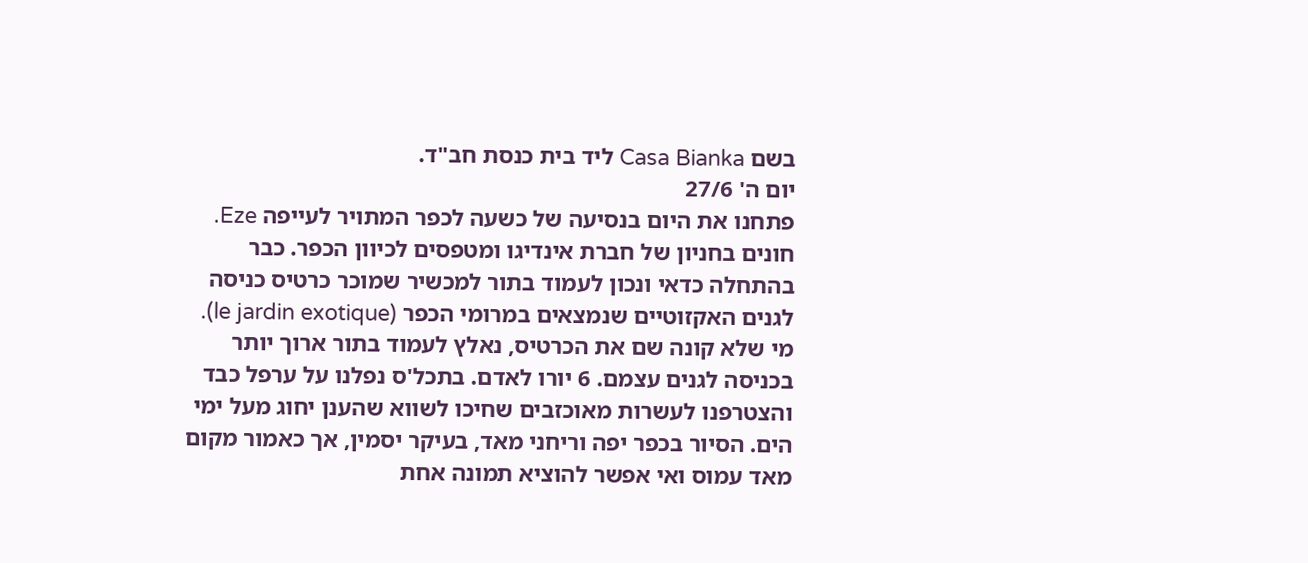בשם Casa Bianka ליד בית כנסת חב"ד.
יום ה' 27/6
פתחנו את היום בנסיעה של כשעה לכפר המתויר לעייפה Eze. חונים בחניון של חברת אינדיגו ומטפסים לכיוון הכפר. כבר בהתחלה כדאי ונכון לעמוד בתור למכשיר שמוכר כרטיס כניסה לגנים האקזוטיים שנמצאים במרומי הכפר (le jardin exotique). מי שלא קונה שם את הכרטיס, נאלץ לעמוד בתור ארוך יותר בכניסה לגנים עצמם. 6 יורו לאדם. בתכל'ס נפלנו על ערפל כבד והצטרפנו לעשרות מאוכזבים שחיכו לשווא שהענן יחוג מעל ימי הים. הסיור בכפר יפה וריחני מאד, בעיקר יסמין, אך כאמור מקום מאד עמוס ואי אפשר להוציא תמונה אחת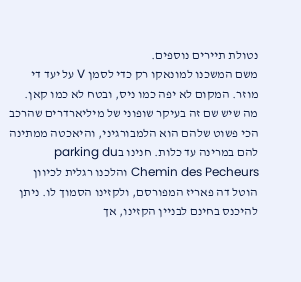נטולת תיירים נוספים.
משם המשכנו למונאקו רק כדי לסמן V על יעד די מוזר. המקום לא יפה כמו ניס, ובטח לא כמו קאן. מה שיש שם זה בעיקר שופוני של מיליארדרים שהרכב הכי פשוט שלהם הוא הלמבורגיני, והיאכטה ממתינה להם במרינה עד כלות. חנינו בparking du Chemin des Pecheurs והלכנו רגלית לכיוון הוטל דה פאריז המפורסם, ולקזינו הסמוך לו. ניתן להיכנס בחינם לבניין הקזינו, אך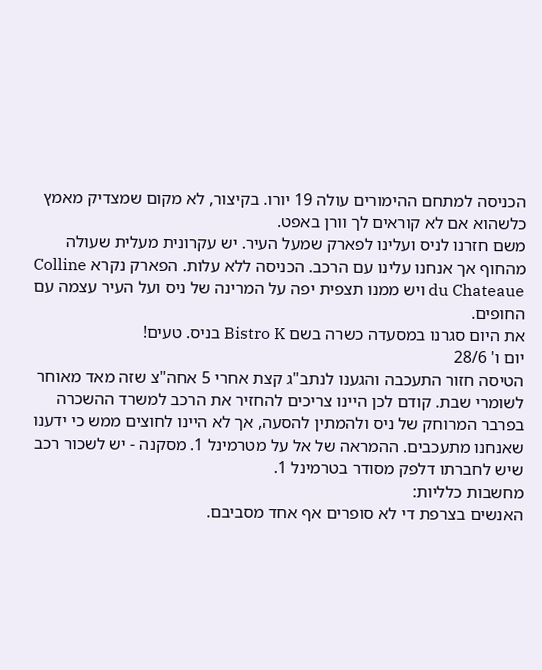הכניסה למתחם ההימורים עולה 19 יורו. בקיצור, לא מקום שמצדיק מאמץ כלשהוא אם לא קוראים לך וורן באפט.
משם חזרנו לניס ועלינו לפארק שמעל העיר. יש עקרונית מעלית שעולה מהחוף אך אנחנו עלינו עם הרכב. הכניסה ללא עלות. הפארק נקרא Colline du Chateaue ויש ממנו תצפית יפה על המרינה של ניס ועל העיר עצמה עם החופים.
את היום סגרנו במסעדה כשרה בשם Bistro K בניס. טעים!
יום ו' 28/6
הטיסה חזור התעכבה והגענו לנתב"ג קצת אחרי 5 אחה"צ שזה מאד מאוחר לשומרי שבת. קודם לכן היינו צריכים להחזיר את הרכב למשרד ההשכרה בפרבר המרוחק של ניס ולהמתין להסעה, אך לא היינו לחוצים ממש כי ידענו שאנחנו מתעכבים. ההמראה של אל על מטרמינל 1. מסקנה - יש לשכור רכב שיש לחברתו דלפק מסודר בטרמינל 1.
מחשבות כלליות:
האנשים בצרפת די לא סופרים אף אחד מסביבם.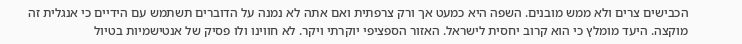הכבישים צרים ולא ממש מובנים. השפה היא כמעט אך ורק צרפתית ואם אתה לא נמנה על הדוברים תשתמש עם הידיים כי אנגלית זה מוקצה. היעד מומלץ כי הוא קרוב יחסית לישראל. האזור הספציפי יוקרתי ויקר. לא חווינו ולו פסיק של אנטישמיות בטיול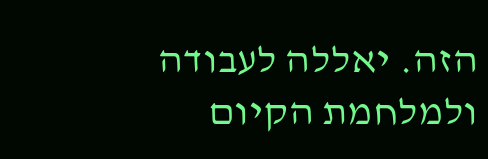הזה. יאללה לעבודה ולמלחמת הקיום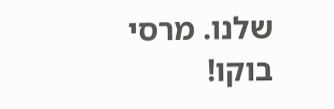שלנו. מרסי בוקו!